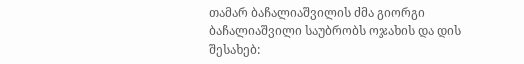თამარ ბაჩალიაშვილის ძმა გიორგი ბაჩალიაშვილი საუბრობს ოჯახის და დის შესახებ: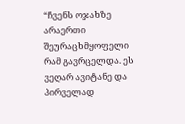“ჩვენს ოჯახზე არაერთი შეურაცხმყოფელი რამ გავრცელდა. ეს ვეღარ ავიტანე და პირველად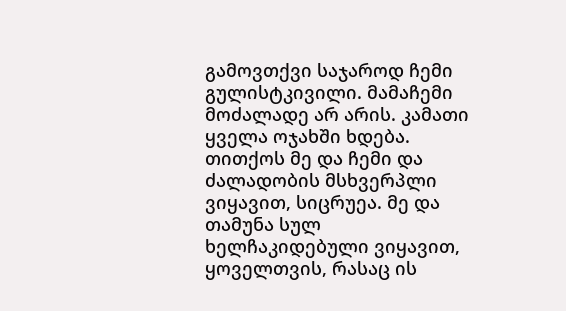გამოვთქვი საჯაროდ ჩემი გულისტკივილი. მამაჩემი მოძალადე არ არის. კამათი ყველა ოჯახში ხდება. თითქოს მე და ჩემი და ძალადობის მსხვერპლი ვიყავით, სიცრუეა. მე და თამუნა სულ ხელჩაკიდებული ვიყავით, ყოველთვის, რასაც ის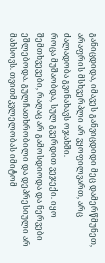განიცდიდა, იმავეს განვიცდიდი მეც დამერწმუნეთ, არაფრის მსხვერპლი არ ვყოფილვართ, არც ძალადობა გვინახავს ოჯახში.
როცა მუშაობდა, სულ გვერდით ვეჯექი. იყო შემთხვევები, რაღაც არ გამოსდიოდა და ნერვები ეშლებოდა. გულჩათხრობილი და დეპრესიული არ მახსოვს. თვითმკვლელობას იმიტომ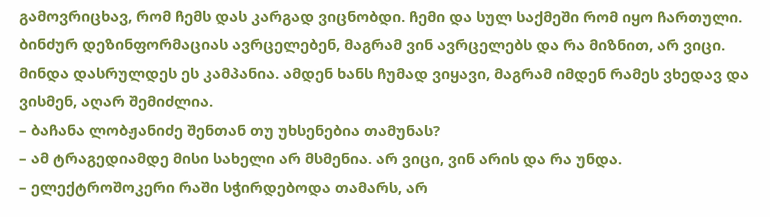გამოვრიცხავ, რომ ჩემს დას კარგად ვიცნობდი. ჩემი და სულ საქმეში რომ იყო ჩართული.
ბინძურ დეზინფორმაციას ავრცელებენ, მაგრამ ვინ ავრცელებს და რა მიზნით, არ ვიცი. მინდა დასრულდეს ეს კამპანია. ამდენ ხანს ჩუმად ვიყავი, მაგრამ იმდენ რამეს ვხედავ და ვისმენ, აღარ შემიძლია.
– ბაჩანა ლობჟანიძე შენთან თუ უხსენებია თამუნას?
– ამ ტრაგედიამდე მისი სახელი არ მსმენია. არ ვიცი, ვინ არის და რა უნდა.
– ელექტროშოკერი რაში სჭირდებოდა თამარს, არ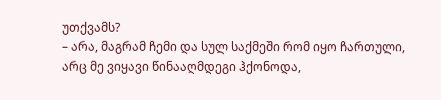უთქვამს?
– არა, მაგრამ ჩემი და სულ საქმეში რომ იყო ჩართული, არც მე ვიყავი წინააღმდეგი ჰქონოდა,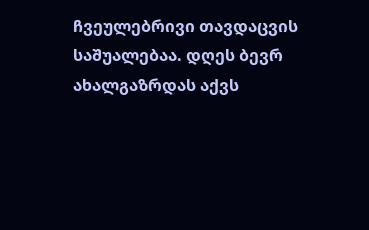ჩვეულებრივი თავდაცვის საშუალებაა. დღეს ბევრ ახალგაზრდას აქვს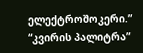ელექტროშოკერი.”
“კვირის პალიტრა”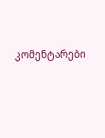კომენტარები